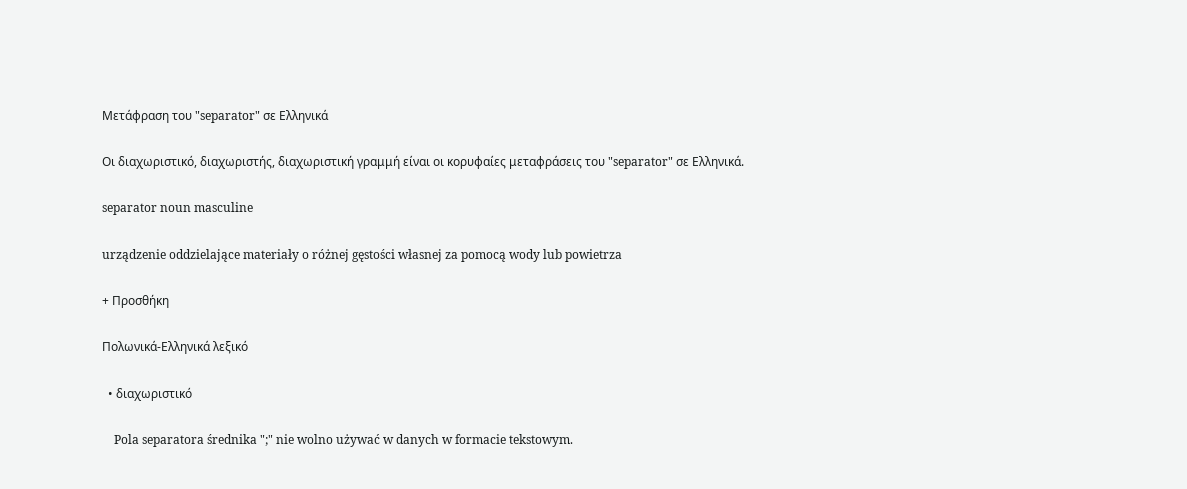Μετάφραση του "separator" σε Ελληνικά

Οι διαχωριστικό, διαχωριστής, διαχωριστική γραμμή είναι οι κορυφαίες μεταφράσεις του "separator" σε Ελληνικά.

separator noun masculine

urządzenie oddzielające materiały o różnej gęstości własnej za pomocą wody lub powietrza

+ Προσθήκη

Πολωνικά-Ελληνικά λεξικό

  • διαχωριστικό

    Pola separatora średnika ";" nie wolno używać w danych w formacie tekstowym.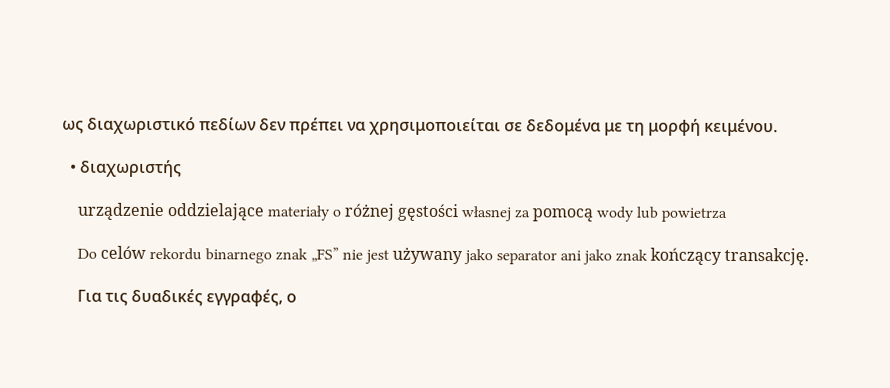ως διαχωριστικό πεδίων δεν πρέπει να χρησιμοποιείται σε δεδομένα με τη μορφή κειμένου.

  • διαχωριστής

    urządzenie oddzielające materiały o różnej gęstości własnej za pomocą wody lub powietrza

    Do celów rekordu binarnego znak „FS” nie jest używany jako separator ani jako znak kończący transakcję.

    Για τις δυαδικές εγγραφές, ο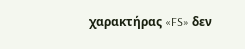χαρακτήρας «FS» δεν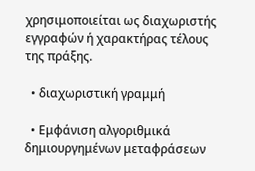χρησιμοποιείται ως διαχωριστής εγγραφών ή χαρακτήρας τέλους της πράξης.

  • διαχωριστική γραμμή

  • Εμφάνιση αλγοριθμικά δημιουργημένων μεταφράσεων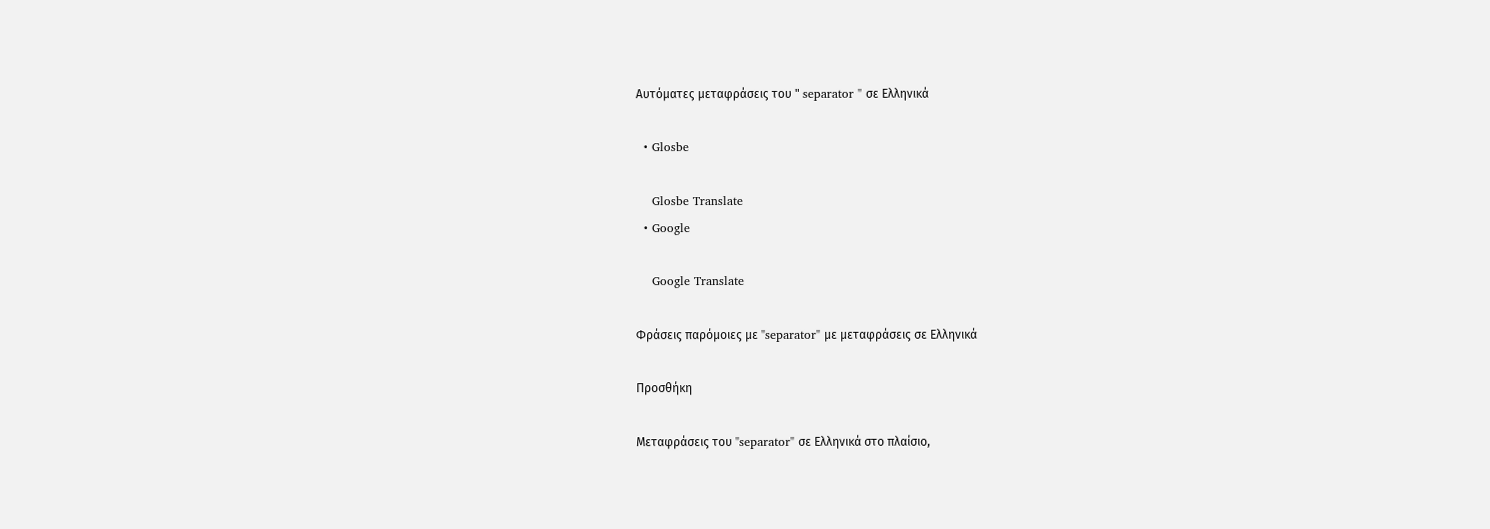Αυτόματες μεταφράσεις του " separator " σε Ελληνικά

  • Glosbe

    Glosbe Translate
  • Google

    Google Translate

Φράσεις παρόμοιες με "separator" με μεταφράσεις σε Ελληνικά

Προσθήκη

Μεταφράσεις του "separator" σε Ελληνικά στο πλαίσιο,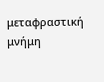μεταφραστική μνήμη